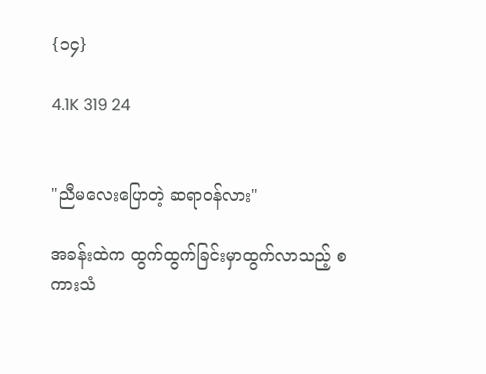{၁၄}

4.1K 319 24


"ညီမလေးပြောတဲ့ ဆရာဝန်လား"

အခန်းထဲက ထွက်ထွက်ခြင်းမှာထွက်လာသည့် စကားသံ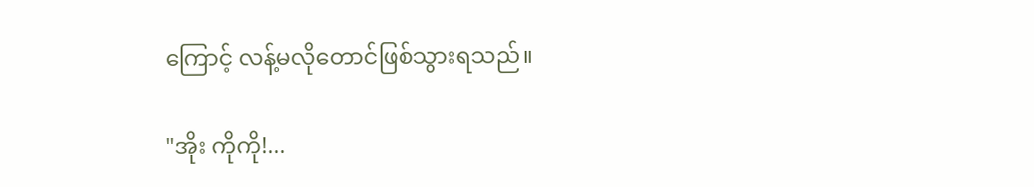ကြောင့် လန့်မလိုတောင်ဖြစ်သွားရသည်။

"အိုး ကိုကို!...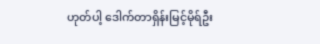ဟုတ်ပါ့ ဒေါက်တာရှိန်းမြင့်မိုရ်ဦး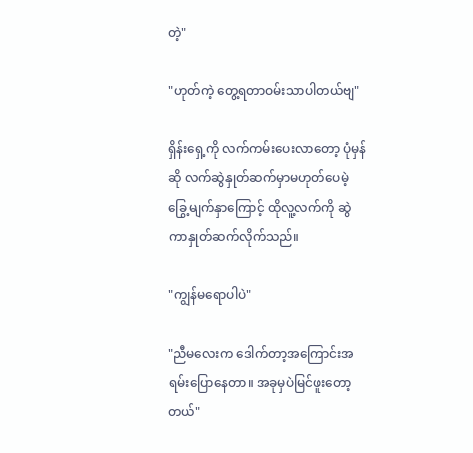တဲ့"

"ဟုတ်ကဲ့ တွေ့ရတာဝမ်းသာပါတယ်ဗျ"

ရှိန်းရှေ့ကို လက်ကမ်းပေးလာတော့ ပုံမှန်ဆို လက်ဆွဲနှုတ်ဆက်မှာမဟုတ်ပေမဲ့ ခြွေ့မျက်နှာကြောင့် ထိုလူ့လက်ကို ဆွဲကာနှုတ်ဆက်လိုက်သည်။

"ကျွန်မရောပါပဲ"

"ညီမလေးက ဒေါက်တာ့အကြောင်းအရမ်းပြောနေတာ။ အခုမှပဲမြင်ဖူးတော့တယ်"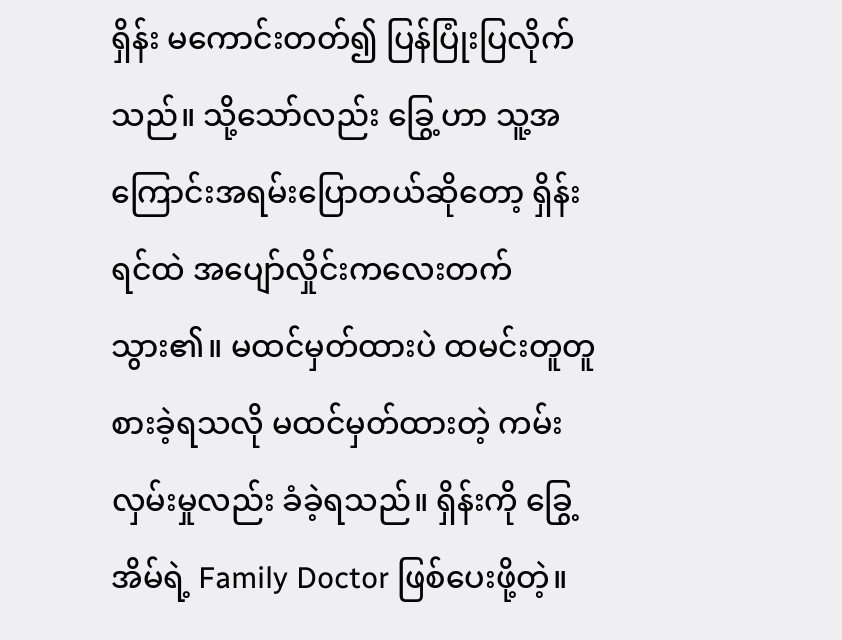ရှိန်း မကောင်းတတ်၍ ပြန်ပြုံးပြလိုက်သည်။ သို့သော်လည်း ခြွေ့ဟာ သူ့အကြောင်းအရမ်းပြောတယ်ဆိုတော့ ရှိန်းရင်ထဲ အပျော်လှိုင်းကလေးတက်သွား၏။ မထင်မှတ်ထားပဲ ထမင်းတူတူစားခဲ့ရသလို မထင်မှတ်ထားတဲ့ ကမ်းလှမ်းမှုလည်း ခံခဲ့ရသည်။ ရှိန်းကို ခြွေ့အိမ်ရဲ့ Family Doctor ဖြစ်ပေးဖို့တဲ့။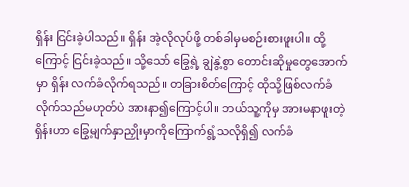ရှိန်း ငြင်းခဲ့ပါသည်။ ရှိန်း အဲ့လိုလုပ်ဖို့ တစ်ခါမှမစဉ်းစားဖူးပါ။ ထို့ကြောင့် ငြင်းခဲ့သည်။ သို့သော် ခြွေ့ရဲ့ ချွဲနွဲ့စွာ တောင်းဆိုမှုတွေအောက်မှာ ရှိန်း လက်ခံလိုက်ရသည်။ တခြားစိတ်ကြောင့် ထိုသို့ဖြစ်လက်ခံလိုက်သည်မဟုတ်ပဲ အားနာ၍ကြောင့်ပါ။ ဘယ်သူ့ကိုမှ အားမနာဖူးတဲ့ ရှိန်းဟာ ခြွေ့မျက်နှာညှိုးမှာကိုကြောက်ရွံ့သလိုရှိ၍ လက်ခံ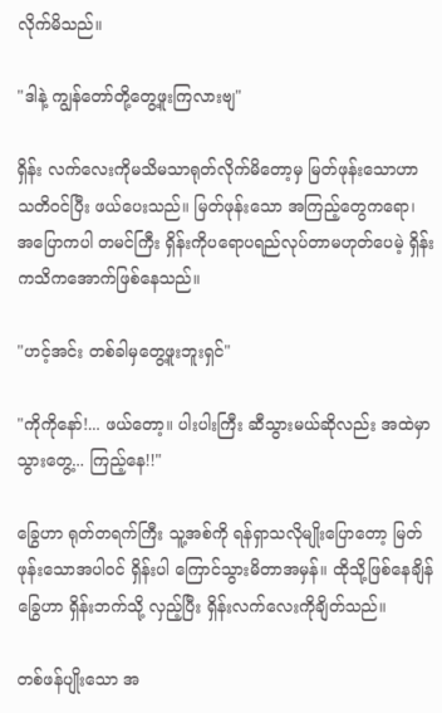လိုက်မိသည်။

"ဒါနဲ့ ကျွန်တော်တို့တွေ့ဖူးကြလားဗျ"

ရှိန်း လက်လေးကိုမသိမသာရုတ်လိုက်မိတော့မှ မြတ်ဖုန်းသောဟာ သတိဝင်ပြီး ဖယ်ပေးသည်။ မြတ်ဖုန်းသော အကြည့်တွေကရော၊ အပြောကပါ တမင်ကြီး ရှိန်းကိုပရောပရည်လုပ်တာမဟုတ်ပေမဲ့ ရှိန်း ကသိကအောက်ဖြစ်နေသည်။

"ဟင့်အင်း တစ်ခါမှတွေ့ဖူးဘူးရှင်"

"ကိုကိုနော်!... ဖယ်တော့။ ပါးပါးကြီး ဆီသွားမယ်ဆိုလည်း အထဲမှာ သွားတွေ့... ကြည့်နေ!!"

ခြွေဟာ ရုတ်တရက်ကြီး သူ့အစ်ကို ရန်ရှာသလိုမျိုးပြောတော့ မြတ်ဖုန်းသောအပါဝင် ရှိန်းပါ ကြောင်သွားမိတာအမှန်။ ထိုသို့ဖြစ်နေချိန် ခြွေဟာ ရှိန်းဘက်သို့ လှည့်ပြီး ရှိန်းလက်လေးကိုချိတ်သည်။

တစ်ဖန်ပျိုးသော အ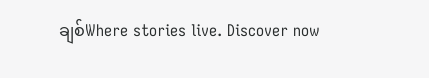ချစ်Where stories live. Discover now